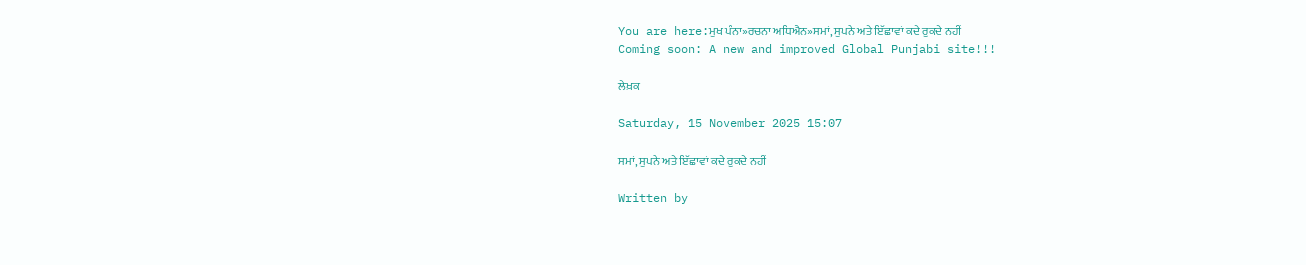You are here:ਮੁਖ ਪੰਨਾ»ਰਚਨਾ ਅਧਿਐਨ»ਸਮਾਂ, ਸੁਪਨੇ ਅਤੇ ਇੱਛਾਵਾਂ ਕਦੇ ਰੁਕਦੇ ਨਹੀਂ
Coming soon: A new and improved Global Punjabi site!!!

ਲੇਖ਼ਕ

Saturday, 15 November 2025 15:07

ਸਮਾਂ, ਸੁਪਨੇ ਅਤੇ ਇੱਛਾਵਾਂ ਕਦੇ ਰੁਕਦੇ ਨਹੀਂ

Written by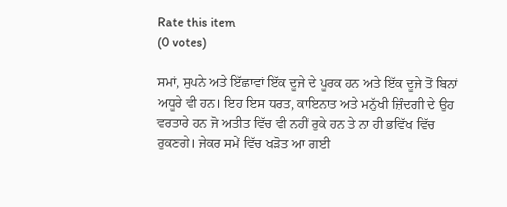Rate this item
(0 votes)

ਸਮਾਂ, ਸੁਪਨੇ ਅਤੇ ਇੱਛਾਵਾਂ ਇੱਕ ਦੂਜੇ ਦੇ ਪੂਰਕ ਹਨ ਅਤੇ ਇੱਕ ਦੂਜੇ ਤੋਂ ਬਿਨਾਂ ਅਧੂਰੇ ਵੀ ਹਨ। ਇਹ ਇਸ ਧਰਤ, ਕਾਇਨਾਤ ਅਤੇ ਮਨੁੱਖੀ ਜ਼ਿੰਦਗੀ ਦੇ ਉਹ ਵਰਤਾਰੇ ਹਨ ਜੋ ਅਤੀਤ ਵਿੱਚ ਵੀ ਨਹੀਂ ਰੁਕੇ ਹਨ ਤੇ ਨਾ ਹੀ ਭਵਿੱਖ ਵਿੱਚ ਰੁਕਣਗੇ। ਜੇਕਰ ਸਮੇਂ ਵਿੱਚ ਖੜੋਤ ਆ ਗਈ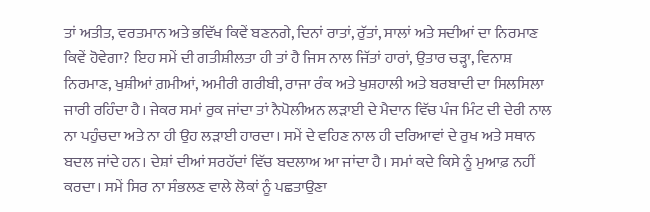ਤਾਂ ਅਤੀਤ, ਵਰਤਮਾਨ ਅਤੇ ਭਵਿੱਖ ਕਿਵੇਂ ਬਣਨਗੇ, ਦਿਨਾਂ ਰਾਤਾਂ, ਰੁੱਤਾਂ, ਸਾਲਾਂ ਅਤੇ ਸਦੀਆਂ ਦਾ ਨਿਰਮਾਣ ਕਿਵੇਂ ਹੋਵੇਗਾ? ਇਹ ਸਮੇਂ ਦੀ ਗਤੀਸ਼ੀਲਤਾ ਹੀ ਤਾਂ ਹੈ ਜਿਸ ਨਾਲ ਜਿੱਤਾਂ ਹਾਰਾਂ, ਉਤਾਰ ਚੜ੍ਹਾ, ਵਿਨਾਸ਼ ਨਿਰਮਾਣ, ਖੁਸ਼ੀਆਂ ਗ਼ਮੀਆਂ, ਅਮੀਰੀ ਗਰੀਬੀ, ਰਾਜਾ ਰੰਕ ਅਤੇ ਖੁਸ਼ਹਾਲੀ ਅਤੇ ਬਰਬਾਦੀ ਦਾ ਸਿਲਸਿਲਾ ਜਾਰੀ ਰਹਿੰਦਾ ਹੈ। ਜੇਕਰ ਸਮਾਂ ਰੁਕ ਜਾਂਦਾ ਤਾਂ ਨੈਪੋਲੀਅਨ ਲੜਾਈ ਦੇ ਮੈਦਾਨ ਵਿੱਚ ਪੰਜ ਮਿੰਟ ਦੀ ਦੇਰੀ ਨਾਲ ਨਾ ਪਹੁੰਚਦਾ ਅਤੇ ਨਾ ਹੀ ਉਹ ਲੜਾਈ ਹਾਰਦਾ। ਸਮੇਂ ਦੇ ਵਹਿਣ ਨਾਲ ਹੀ ਦਰਿਆਵਾਂ ਦੇ ਰੁਖ ਅਤੇ ਸਥਾਨ ਬਦਲ ਜਾਂਦੇ ਹਨ। ਦੇਸ਼ਾਂ ਦੀਆਂ ਸਰਹੱਦਾਂ ਵਿੱਚ ਬਦਲਾਅ ਆ ਜਾਂਦਾ ਹੈ। ਸਮਾਂ ਕਦੇ ਕਿਸੇ ਨੂੰ ਮੁਆਫ਼ ਨਹੀਂ ਕਰਦਾ। ਸਮੇਂ ਸਿਰ ਨਾ ਸੰਭਲਣ ਵਾਲੇ ਲੋਕਾਂ ਨੂੰ ਪਛਤਾਉਣਾ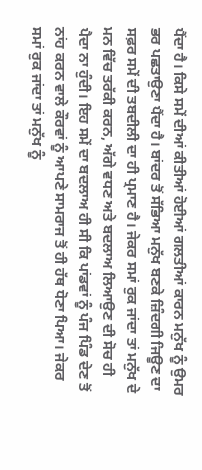ਪੈਂਦਾ ਹੈ। ਕਿਸੇ ਸਮੇਂ ਦੀਆਂ ਕੀਤੀਆਂ ਹੋਈਆਂ ਗਲਤੀਆਂ ਕਾਰਨ ਮਨੁੱਖ ਨੂੰ ਉਮਰ ਭਰ ਪਛਤਾਉਣਾ ਪੈਂਦਾ ਹੈ। ਬਾਂਦਰ ਤੋਂ ਸੱਭਿਆ ਮਨੁੱਖ ਬਣਕੇ ਜ਼ਿੰਦਗੀ ਜਿਊਣ ਦਾ ਸਫ਼ਰ ਸਮੇਂ ਦੀ ਤਬਦੀਲੀ ਦਾ ਹੀ ਪ੍ਰਮਾਣ ਹੈ। ਜੇਕਰ ਸਮਾਂ ਰੁਕ ਜਾਂਦਾ ਤਾਂ ਮਨੁੱਖ ਦੇ ਮਨ ਵਿੱਚ ਤਰੱਕੀ ਕਰਨ, ਅੱਗੇ ਵਧਣ ਅਤੇ ਬਦਲਾਅ ਲਿਆਉਣ ਦੀ ਸੋਚ ਹੀ ਪੈਦਾ ਨਾ ਹੁੰਦੀ। ਇਹ ਸਮੇਂ ਦਾ ਬਦਲਾਅ ਹੀ ਸੀ ਕਿ ਪਾਂਡਵਾਂ ਨੂੰ ਪੰਜ ਪਿੰਡ ਦੇਣ ਤੋਂ ਨਾਂਹ ਕਰਨ ਵਾਲੇ ਕੌਰਵਾਂ ਨੂੰ ਆਪਣੇ ਸਾਮਰਾਜ ਤੋਂ ਹੀ ਹੱਥ ਧੋਣਾ ਪਿਆ। ਜੇਕਰ ਸਮਾਂ ਰੁਕ ਜਾਂਦਾ ਤਾਂ ਮਨੁੱਖ ਨੂੰ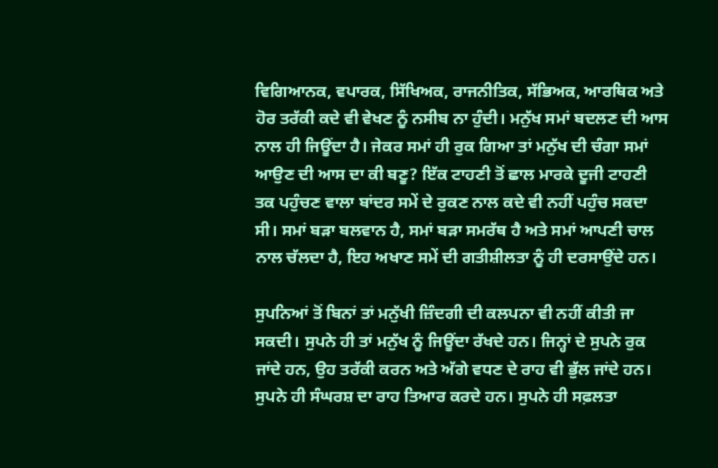ਵਿਗਿਆਨਕ, ਵਪਾਰਕ, ਸਿੱਖਿਅਕ, ਰਾਜਨੀਤਿਕ, ਸੱਭਿਅਕ, ਆਰਥਿਕ ਅਤੇ ਹੋਰ ਤਰੱਕੀ ਕਦੇ ਵੀ ਵੇਖਣ ਨੂੰ ਨਸੀਬ ਨਾ ਹੁੰਦੀ। ਮਨੁੱਖ ਸਮਾਂ ਬਦਲਣ ਦੀ ਆਸ ਨਾਲ ਹੀ ਜਿਊਂਦਾ ਹੈ। ਜੇਕਰ ਸਮਾਂ ਹੀ ਰੁਕ ਗਿਆ ਤਾਂ ਮਨੁੱਖ ਦੀ ਚੰਗਾ ਸਮਾਂ ਆਉਣ ਦੀ ਆਸ ਦਾ ਕੀ ਬਣੂ? ਇੱਕ ਟਾਹਣੀ ਤੋਂ ਛਾਲ ਮਾਰਕੇ ਦੂਜੀ ਟਾਹਣੀ ਤਕ ਪਹੁੰਚਣ ਵਾਲਾ ਬਾਂਦਰ ਸਮੇਂ ਦੇ ਰੁਕਣ ਨਾਲ ਕਦੇ ਵੀ ਨਹੀਂ ਪਹੁੰਚ ਸਕਦਾ ਸੀ। ਸਮਾਂ ਬੜਾ ਬਲਵਾਨ ਹੈ, ਸਮਾਂ ਬੜਾ ਸਮਰੱਥ ਹੈ ਅਤੇ ਸਮਾਂ ਆਪਣੀ ਚਾਲ ਨਾਲ ਚੱਲਦਾ ਹੈ, ਇਹ ਅਖਾਣ ਸਮੇਂ ਦੀ ਗਤੀਸ਼ੀਲਤਾ ਨੂੰ ਹੀ ਦਰਸਾਉਂਦੇ ਹਨ।

ਸੁਪਨਿਆਂ ਤੋਂ ਬਿਨਾਂ ਤਾਂ ਮਨੁੱਖੀ ਜ਼ਿੰਦਗੀ ਦੀ ਕਲਪਨਾ ਵੀ ਨਹੀਂ ਕੀਤੀ ਜਾ ਸਕਦੀ। ਸੁਪਨੇ ਹੀ ਤਾਂ ਮਨੁੱਖ ਨੂੰ ਜਿਊਂਦਾ ਰੱਖਦੇ ਹਨ। ਜਿਨ੍ਹਾਂ ਦੇ ਸੁਪਨੇ ਰੁਕ ਜਾਂਦੇ ਹਨ, ਉਹ ਤਰੱਕੀ ਕਰਨ ਅਤੇ ਅੱਗੇ ਵਧਣ ਦੇ ਰਾਹ ਵੀ ਭੁੱਲ ਜਾਂਦੇ ਹਨ। ਸੁਪਨੇ ਹੀ ਸੰਘਰਸ਼ ਦਾ ਰਾਹ ਤਿਆਰ ਕਰਦੇ ਹਨ। ਸੁਪਨੇ ਹੀ ਸਫ਼ਲਤਾ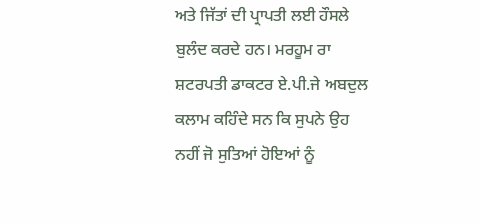ਅਤੇ ਜਿੱਤਾਂ ਦੀ ਪ੍ਰਾਪਤੀ ਲਈ ਹੌਸਲੇ ਬੁਲੰਦ ਕਰਦੇ ਹਨ। ਮਰਹੂਮ ਰਾ ਸ਼ਟਰਪਤੀ ਡਾਕਟਰ ਏ.ਪੀ.ਜੇ ਅਬਦੁਲ ਕਲਾਮ ਕਹਿੰਦੇ ਸਨ ਕਿ ਸੁਪਨੇ ਉਹ ਨਹੀਂ ਜੋ ਸੁਤਿਆਂ ਹੋਇਆਂ ਨੂੰ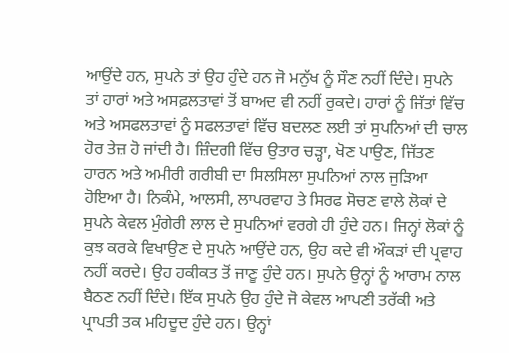ਆਉਂਦੇ ਹਨ, ਸੁਪਨੇ ਤਾਂ ਉਹ ਹੁੰਦੇ ਹਨ ਜੋ ਮਨੁੱਖ ਨੂੰ ਸੌਣ ਨਹੀਂ ਦਿੰਦੇ। ਸੁਪਨੇ ਤਾਂ ਹਾਰਾਂ ਅਤੇ ਅਸਫ਼ਲਤਾਵਾਂ ਤੋਂ ਬਾਅਦ ਵੀ ਨਹੀਂ ਰੁਕਦੇ। ਹਾਰਾਂ ਨੂੰ ਜਿੱਤਾਂ ਵਿੱਚ ਅਤੇ ਅਸਫਲਤਾਵਾਂ ਨੂੰ ਸਫਲਤਾਵਾਂ ਵਿੱਚ ਬਦਲਣ ਲਈ ਤਾਂ ਸੁਪਨਿਆਂ ਦੀ ਚਾਲ ਹੋਰ ਤੇਜ਼ ਹੋ ਜਾਂਦੀ ਹੈ। ਜ਼ਿੰਦਗੀ ਵਿੱਚ ਉਤਾਰ ਚੜ੍ਹਾ, ਖੋਣ ਪਾਉਣ, ਜਿੱਤਣ ਹਾਰਨ ਅਤੇ ਅਮੀਰੀ ਗਰੀਬੀ ਦਾ ਸਿਲਸਿਲਾ ਸੁਪਨਿਆਂ ਨਾਲ ਜੁੜਿਆ ਹੋਇਆ ਹੈ। ਨਿਕੰਮੇ, ਆਲਸੀ, ਲਾਪਰਵਾਹ ਤੇ ਸਿਰਫ ਸੋਚਣ ਵਾਲੇ ਲੋਕਾਂ ਦੇ ਸੁਪਨੇ ਕੇਵਲ ਮੁੰਗੇਰੀ ਲਾਲ ਦੇ ਸੁਪਨਿਆਂ ਵਰਗੇ ਹੀ ਹੁੰਦੇ ਹਨ। ਜਿਨ੍ਹਾਂ ਲੋਕਾਂ ਨੂੰ ਕੁਝ ਕਰਕੇ ਵਿਖਾਉਣ ਦੇ ਸੁਪਨੇ ਆਉਂਦੇ ਹਨ, ਉਹ ਕਦੇ ਵੀ ਔਕੜਾਂ ਦੀ ਪ੍ਰਵਾਹ ਨਹੀਂ ਕਰਦੇ। ਉਹ ਹਕੀਕਤ ਤੋਂ ਜਾਣੂ ਹੁੰਦੇ ਹਨ। ਸੁਪਨੇ ਉਨ੍ਹਾਂ ਨੂੰ ਆਰਾਮ ਨਾਲ ਬੈਠਣ ਨਹੀਂ ਦਿੰਦੇ। ਇੱਕ ਸੁਪਨੇ ਉਹ ਹੁੰਦੇ ਜੋ ਕੇਵਲ ਆਪਣੀ ਤਰੱਕੀ ਅਤੇ ਪ੍ਰਾਪਤੀ ਤਕ ਮਹਿਦੂਦ ਹੁੰਦੇ ਹਨ। ਉਨ੍ਹਾਂ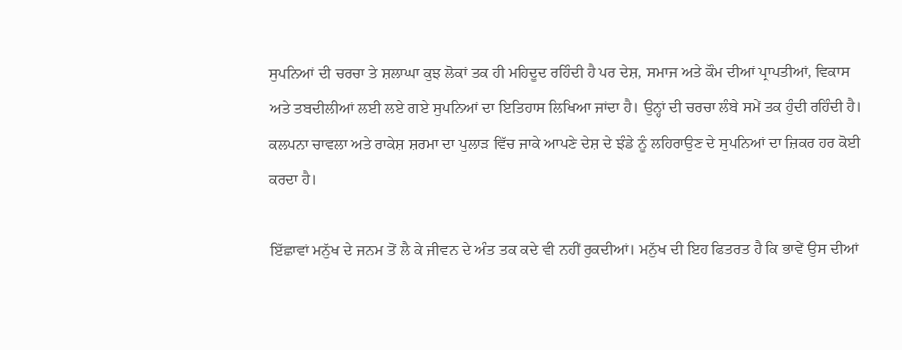ਸੁਪਨਿਆਂ ਦੀ ਚਰਚਾ ਤੇ ਸ਼ਲਾਘਾ ਕੁਝ ਲੋਕਾਂ ਤਕ ਹੀ ਮਹਿਦੂਦ ਰਹਿੰਦੀ ਹੈ ਪਰ ਦੇਸ਼, ਸਮਾਜ ਅਤੇ ਕੌਮ ਦੀਆਂ ਪ੍ਰਾਪਤੀਆਂ, ਵਿਕਾਸ ਅਤੇ ਤਬਦੀਲੀਆਂ ਲਈ ਲਏ ਗਏ ਸੁਪਨਿਆਂ ਦਾ ਇਤਿਹਾਸ ਲਿਖਿਆ ਜਾਂਦਾ ਹੈ। ਉਨ੍ਹਾਂ ਦੀ ਚਰਚਾ ਲੰਬੇ ਸਮੇਂ ਤਕ ਹੁੰਦੀ ਰਹਿੰਦੀ ਹੈ। ਕਲਪਨਾ ਚਾਵਲਾ ਅਤੇ ਰਾਕੇਸ਼ ਸ਼ਰਮਾ ਦਾ ਪੁਲਾੜ ਵਿੱਚ ਜਾਕੇ ਆਪਣੇ ਦੇਸ਼ ਦੇ ਝੰਡੇ ਨੂੰ ਲਹਿਰਾਉਣ ਦੇ ਸੁਪਨਿਆਂ ਦਾ ਜ਼ਿਕਰ ਹਰ ਕੋਈ ਕਰਦਾ ਹੈ।

ਇੱਛਾਵਾਂ ਮਨੁੱਖ ਦੇ ਜਨਮ ਤੋਂ ਲੈ ਕੇ ਜੀਵਨ ਦੇ ਅੰਤ ਤਕ ਕਦੇ ਵੀ ਨਹੀਂ ਰੁਕਦੀਆਂ। ਮਨੁੱਖ ਦੀ ਇਹ ਫਿਤਰਤ ਹੈ ਕਿ ਭਾਵੇਂ ਉਸ ਦੀਆਂ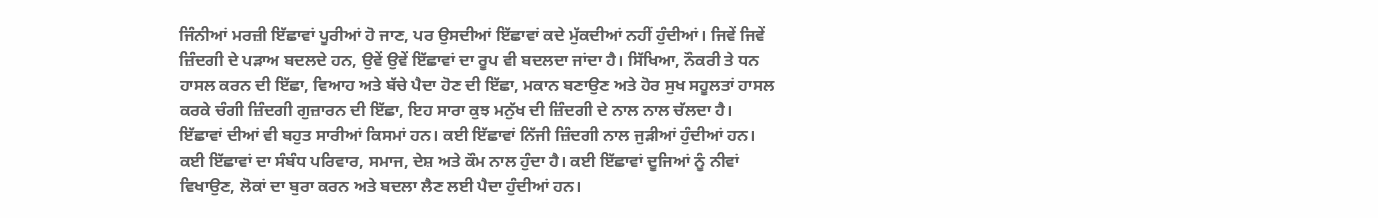ਜਿੰਨੀਆਂ ਮਰਜ਼ੀ ਇੱਛਾਵਾਂ ਪੂਰੀਆਂ ਹੋ ਜਾਣ, ਪਰ ਉਸਦੀਆਂ ਇੱਛਾਵਾਂ ਕਦੇ ਮੁੱਕਦੀਆਂ ਨਹੀਂ ਹੁੰਦੀਆਂ। ਜਿਵੇਂ ਜਿਵੇਂ ਜ਼ਿੰਦਗੀ ਦੇ ਪੜਾਅ ਬਦਲਦੇ ਹਨ, ਉਵੇਂ ਉਵੇਂ ਇੱਛਾਵਾਂ ਦਾ ਰੂਪ ਵੀ ਬਦਲਦਾ ਜਾਂਦਾ ਹੈ। ਸਿੱਖਿਆ, ਨੌਕਰੀ ਤੇ ਧਨ ਹਾਸਲ ਕਰਨ ਦੀ ਇੱਛਾ, ਵਿਆਹ ਅਤੇ ਬੱਚੇ ਪੈਦਾ ਹੋਣ ਦੀ ਇੱਛਾ, ਮਕਾਨ ਬਣਾਉਣ ਅਤੇ ਹੋਰ ਸੁਖ ਸਹੂਲਤਾਂ ਹਾਸਲ ਕਰਕੇ ਚੰਗੀ ਜ਼ਿੰਦਗੀ ਗੁਜ਼ਾਰਨ ਦੀ ਇੱਛਾ, ਇਹ ਸਾਰਾ ਕੁਝ ਮਨੁੱਖ ਦੀ ਜ਼ਿੰਦਗੀ ਦੇ ਨਾਲ ਨਾਲ ਚੱਲਦਾ ਹੈ। ਇੱਛਾਵਾਂ ਦੀਆਂ ਵੀ ਬਹੁਤ ਸਾਰੀਆਂ ਕਿਸਮਾਂ ਹਨ। ਕਈ ਇੱਛਾਵਾਂ ਨਿੱਜੀ ਜ਼ਿੰਦਗੀ ਨਾਲ ਜੁੜੀਆਂ ਹੁੰਦੀਆਂ ਹਨ। ਕਈ ਇੱਛਾਵਾਂ ਦਾ ਸੰਬੰਧ ਪਰਿਵਾਰ, ਸਮਾਜ, ਦੇਸ਼ ਅਤੇ ਕੌਮ ਨਾਲ ਹੁੰਦਾ ਹੈ। ਕਈ ਇੱਛਾਵਾਂ ਦੂਜਿਆਂ ਨੂੰ ਨੀਵਾਂ ਵਿਖਾਉਣ, ਲੋਕਾਂ ਦਾ ਬੁਰਾ ਕਰਨ ਅਤੇ ਬਦਲਾ ਲੈਣ ਲਈ ਪੈਦਾ ਹੁੰਦੀਆਂ ਹਨ।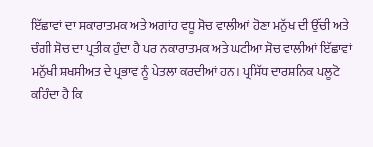ਇੱਛਾਵਾਂ ਦਾ ਸਕਾਰਾਤਮਕ ਅਤੇ ਅਗਾਂਹ ਵਧੂ ਸੋਚ ਵਾਲੀਆਂ ਹੋਣਾ ਮਨੁੱਖ ਦੀ ਉੱਚੀ ਅਤੇ ਚੰਗੀ ਸੋਚ ਦਾ ਪ੍ਰਤੀਕ ਹੁੰਦਾ ਹੈ ਪਰ ਨਕਾਰਾਤਮਕ ਅਤੇ ਘਟੀਆ ਸੋਚ ਵਾਲੀਆਂ ਇੱਛਾਵਾਂ ਮਨੁੱਖੀ ਸ਼ਖਸੀਅਤ ਦੇ ਪ੍ਰਭਾਵ ਨੂੰ ਪੇਤਲਾ ਕਰਦੀਆਂ ਹਨ। ਪ੍ਰਸਿੱਧ ਦਾਰਸ਼ਨਿਕ ਪਲੂਟੋ ਕਹਿੰਦਾ ਹੈ ਕਿ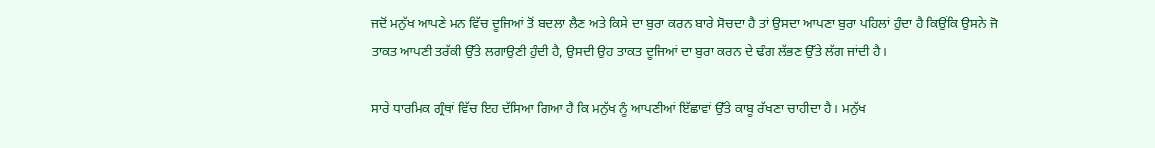ਜਦੋਂ ਮਨੁੱਖ ਆਪਣੇ ਮਨ ਵਿੱਚ ਦੂਜਿਆਂ ਤੋਂ ਬਦਲਾ ਲੈਣ ਅਤੇ ਕਿਸੇ ਦਾ ਬੁਰਾ ਕਰਨ ਬਾਰੇ ਸੋਚਦਾ ਹੈ ਤਾਂ ਉਸਦਾ ਆਪਣਾ ਬੁਰਾ ਪਹਿਲਾਂ ਹੁੰਦਾ ਹੈ ਕਿਉਂਕਿ ਉਸਨੇ ਜੋ ਤਾਕਤ ਆਪਣੀ ਤਰੱਕੀ ਉੱਤੇ ਲਗਾਉਣੀ ਹੁੰਦੀ ਹੈ, ਉਸਦੀ ਉਹ ਤਾਕਤ ਦੂਜਿਆਂ ਦਾ ਬੁਰਾ ਕਰਨ ਦੇ ਢੰਗ ਲੱਭਣ ਉੱਤੇ ਲੱਗ ਜਾਂਦੀ ਹੈ।

ਸਾਰੇ ਧਾਰਮਿਕ ਗ੍ਰੰਥਾਂ ਵਿੱਚ ਇਹ ਦੱਸਿਆ ਗਿਆ ਹੈ ਕਿ ਮਨੁੱਖ ਨੂੰ ਆਪਣੀਆਂ ਇੱਛਾਵਾਂ ਉੱਤੇ ਕਾਬੂ ਰੱਖਣਾ ਚਾਹੀਦਾ ਹੈ। ਮਨੁੱਖ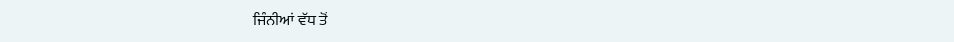ਜਿੰਨੀਆਂ ਵੱਧ ਤੋਂ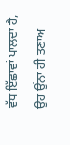ਵੱਧ ਇੱਛਾਵਾਂ ਪਾਲਦਾ ਹੈ, ਉਹ ਉਂਨਾ ਹੀ ਤਣਾਅ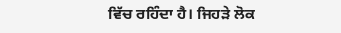ਵਿੱਚ ਰਹਿੰਦਾ ਹੈ। ਜਿਹੜੇ ਲੋਕ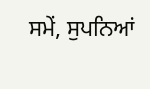ਸਮੇਂ, ਸੁਪਨਿਆਂ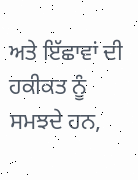ਅਤੇ ਇੱਛਾਵਾਂ ਦੀ ਹਕੀਕਤ ਨੂੰ ਸਮਝਦੇ ਹਨ,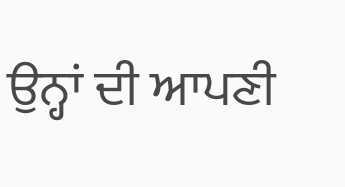ਉਨ੍ਹਾਂ ਦੀ ਆਪਣੀ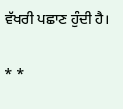ਵੱਖਰੀ ਪਛਾਣ ਹੁੰਦੀ ਹੈ।

* *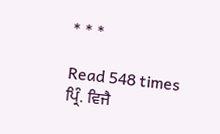* * *

Read 548 times
ਪ੍ਰਿੰ. ਵਿਜੈ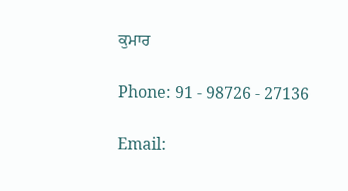ਕੁਮਾਰ

Phone: 91 - 98726 - 27136

Email: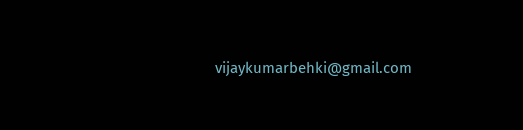vijaykumarbehki@gmail.com